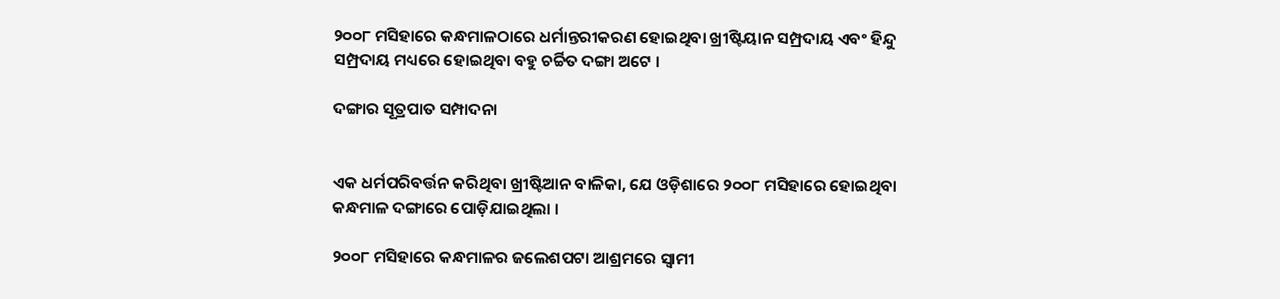୨୦୦୮ ମସିହାରେ କନ୍ଧମାଳଠାରେ ଧର୍ମାନ୍ତରୀକରଣ ହୋଇଥିବା ଖ୍ରୀଷ୍ଟିୟାନ ସମ୍ପ୍ରଦାୟ ଏବଂ ହିନ୍ଦୁ ସମ୍ପ୍ରଦାୟ ମଧ୍ୟରେ ହୋଇଥିବା ବହୁ ଚର୍ଚ୍ଚିତ ଦଙ୍ଗା ଅଟେ ।

ଦଙ୍ଗାର ସୂତ୍ରପାତ ସମ୍ପାଦନା


ଏକ ଧର୍ମପରିବର୍ତ୍ତନ କରିଥିବା ଖ୍ରୀଷ୍ଟିଆନ ବାଳିକା, ଯେ ଓଡ଼ିଶାରେ ୨୦୦୮ ମସିହାରେ ହୋଇଥିବା କନ୍ଧମାଳ ଦଙ୍ଗାରେ ପୋଡ଼ିଯାଇଥିଲା ।

୨୦୦୮ ମସିହାରେ କନ୍ଧମାଳର ଜଲେଶପଟା ଆଶ୍ରମରେ ସ୍ୱାମୀ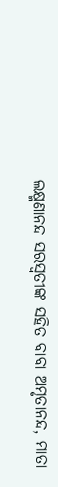ଲକ୍ଷ୍ମଣାନନ୍ଦ ସରସ୍ୱତୀଙ୍କ ସହିତ ବାବା ଅମୃତାନନ୍ଦ, ମାତା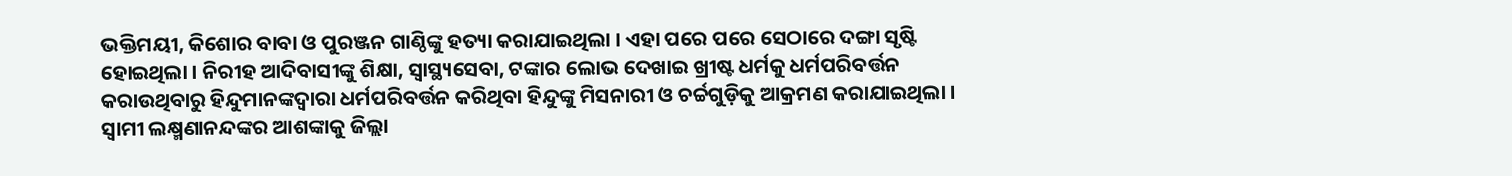ଭକ୍ତିମୟୀ, କିଶୋର ବାବା ଓ ପୁରଞ୍ଜନ ଗାଣ୍ଠିଙ୍କୁ ହତ୍ୟା କରାଯାଇଥିଲା । ଏହା ପରେ ପରେ ସେଠାରେ ଦଙ୍ଗା ସୃଷ୍ଟି ହୋଇଥିଲା । ନିରୀହ ଆଦିବାସୀଙ୍କୁ ଶିକ୍ଷା, ସ୍ୱାସ୍ଥ୍ୟସେବା, ଟଙ୍କାର ଲୋଭ ଦେଖାଇ ଖ୍ରୀଷ୍ଟ ଧର୍ମକୁ ଧର୍ମପରିବର୍ତ୍ତନ କରାଉଥିବାରୁ ହିନ୍ଦୁମାନଙ୍କଦ୍ୱାରା ଧର୍ମପରିବର୍ତ୍ତନ କରିଥିବା ହିନ୍ଦୁଙ୍କୁ ମିସନାରୀ ଓ ଚର୍ଚ୍ଚଗୁଡ଼ିକୁ ଆକ୍ରମଣ କରାଯାଇଥିଲା । ସ୍ୱାମୀ ଲକ୍ଷ୍ମଣାନନ୍ଦଙ୍କର ଆଶଙ୍କାକୁ ଜିଲ୍ଲା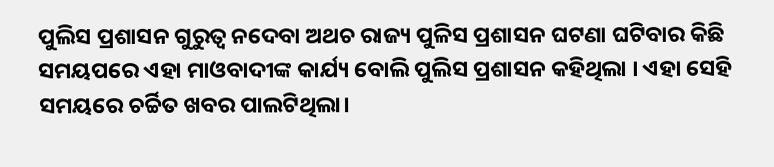ପୁଲିସ ପ୍ରଶାସନ ଗୁରୁତ୍ୱ ନଦେବା ଅଥଚ ରାଜ୍ୟ ପୁଳିସ ପ୍ରଶାସନ ଘଟଣା ଘଟିବାର କିଛି ସମୟପରେ ଏହା ମାଓବାଦୀଙ୍କ କାର୍ଯ୍ୟ ବୋଲି ପୁଲିସ ପ୍ରଶାସନ କହିଥିଲା । ଏହା ସେହି ସମୟରେ ଚର୍ଚ୍ଚିତ ଖବର ପାଲଟିଥିଲା।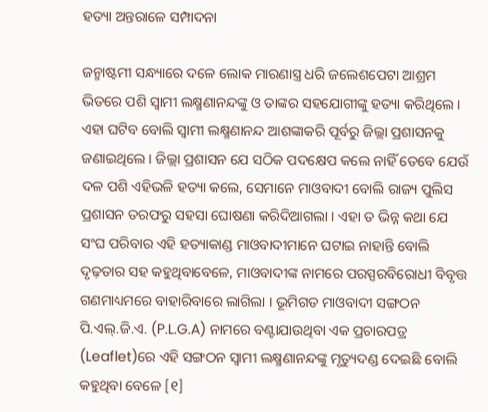ହତ୍ୟା ଅନ୍ତରାଳେ ସମ୍ପାଦନା

ଜନ୍ମାଷ୍ଟମୀ ସନ୍ଧ୍ୟାରେ ଦଳେ ଲୋକ ମାରଣାସ୍ତ୍ର ଧରି ଜଲେଶପେଟା ଆଶ୍ରମ ଭିତରେ ପଶି ସ୍ୱାମୀ ଲକ୍ଷ୍ମଣାନନ୍ଦଙ୍କୁ ଓ ତାଙ୍କର ସହଯୋଗୀଙ୍କୁ ହତ୍ୟା କରିଥିଲେ । ଏହା ଘଟିବ ବୋଲି ସ୍ୱାମୀ ଲକ୍ଷ୍ମଣାନନ୍ଦ ଆଶଙ୍କାକରି ପୂର୍ବରୁ ଜିଲ୍ଲା ପ୍ରଶାସନକୁ ଜଣାଇଥିଲେ । ଜିଲ୍ଲା ପ୍ରଶାସନ ଯେ ସଠିକ ପଦକ୍ଷେପ କଲେ ନାହିଁ ତେବେ ଯେଉଁ ଦଳ ପଶି ଏହିଭଳି ହତ୍ୟା କଲେ, ସେମାନେ ମାଓବାଦୀ ବୋଲି ରାଜ୍ୟ ପୁଲିସ ପ୍ରଶାସନ ତରଫରୁ ସହସା ଘୋଷଣା କରିଦିଆଗଲା । ଏହା ତ ଭିନ୍ନ କଥା ଯେ ସଂଘ ପରିବାର ଏହି ହତ୍ୟାକାଣ୍ଡ ମାଓବାଦୀମାନେ ଘଟାଇ ନାହାନ୍ତି ବୋଲି ଦୃଢ଼ତାର ସହ କହୁଥିବାବେଳେ, ମାଓବାଦୀଙ୍କ ନାମରେ ପରସ୍ପରବିରୋଧୀ ବିବୃତ୍ତ ଗଣମାଧ୍ୟମରେ ବାହାରିବାରେ ଲାଗିଲା । ଭୂମିଗତ ମାଓବାଦୀ ସଙ୍ଗଠନ ପି.ଏଲ୍.ଜି.ଏ. (P.L.G.A) ନାମରେ ବଣ୍ଟାଯାଉଥିବା ଏକ ପ୍ରଚାରପତ୍ର (Leaflet)ରେ ଏହି ସଙ୍ଗଠନ ସ୍ୱାମୀ ଲକ୍ଷ୍ମଣାନନ୍ଦଙ୍କୁ ମୃତ୍ୟୁଦଣ୍ଡ ଦେଇଛି ବୋଲି କହୁଥିବା ବେଳେ [୧]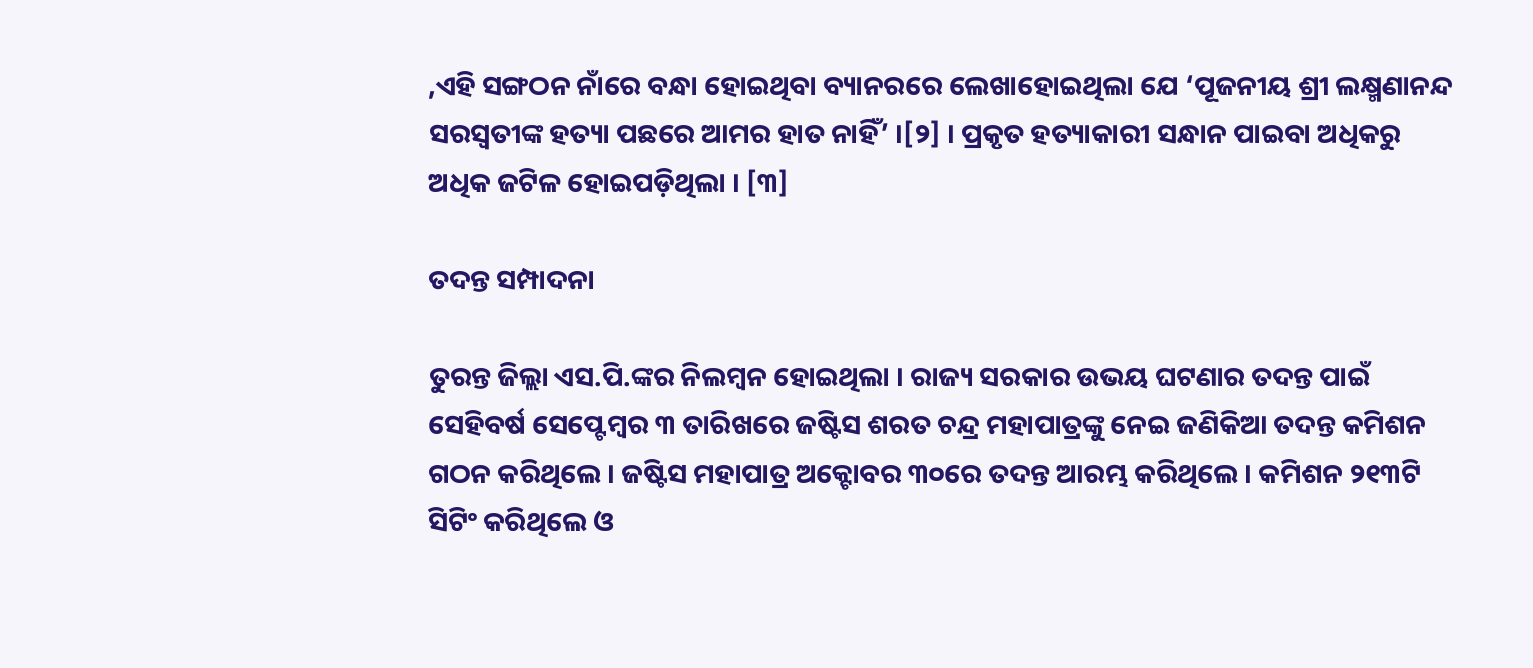,ଏହି ସଙ୍ଗଠନ ନାଁରେ ବନ୍ଧା ହୋଇଥିବା ବ୍ୟାନରରେ ଲେଖାହୋଇଥିଲା ଯେ ‘ପୂଜନୀୟ ଶ୍ରୀ ଲକ୍ଷ୍ମଣାନନ୍ଦ ସରସ୍ୱତୀଙ୍କ ହତ୍ୟା ପଛରେ ଆମର ହାତ ନାହିଁ’ ।[୨] । ପ୍ରକୃତ ହତ୍ୟାକାରୀ ସନ୍ଧାନ ପାଇବା ଅଧିକରୁ ଅଧିକ ଜଟିଳ ହୋଇପଡ଼ିଥିଲା । [୩]

ତଦନ୍ତ ସମ୍ପାଦନା

ତୁରନ୍ତ ଜିଲ୍ଲା ଏସ.ପି.ଙ୍କର ନିଲମ୍ବନ ହୋଇଥିଲା । ରାଜ୍ୟ ସରକାର ଉଭୟ ଘଟଣାର ତଦନ୍ତ ପାଇଁ ସେହିବର୍ଷ ସେପ୍ଟେମ୍ବର ୩ ତାରିଖରେ ଜଷ୍ଟିସ ଶରତ ଚନ୍ଦ୍ର ମହାପାତ୍ରଙ୍କୁ ନେଇ ଜଣିକିଆ ତଦନ୍ତ କମିଶନ ଗଠନ କରିଥିଲେ । ଜଷ୍ଟିସ ମହାପାତ୍ର ଅକ୍ଟୋବର ୩୦ରେ ତଦନ୍ତ ଆରମ୍ଭ କରିଥିଲେ । କମିଶନ ୨୧୩ଟି ସିଟିଂ କରିଥିଲେ ଓ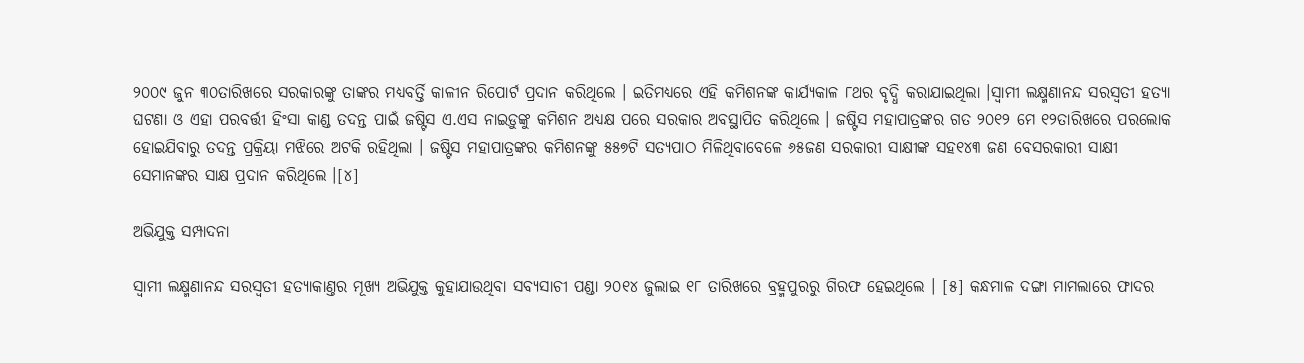୨୦୦୯ ଜୁନ ୩୦ତାରିଖରେ ସରକାରଙ୍କୁ ତାଙ୍କର ମଧ୍ୟବର୍ତ୍ତି କାଳୀନ ରିପୋର୍ଟ ପ୍ରଦାନ କରିଥିଲେ । ଇତିମଧ୍ୟରେ ଏହି କମିଶନଙ୍କ କାର୍ଯ୍ୟକାଳ ୮ଥର ବୃଦ୍ଧି କରାଯାଇଥିଲା ।ସ୍ୱାମୀ ଲକ୍ଷ୍ମଣାନନ୍ଦ ସରସ୍ୱତୀ ହତ୍ୟା ଘଟଣା ଓ ଏହା ପରବର୍ତ୍ତୀ ହିଂସା କାଣ୍ଡ ତଦନ୍ତ ପାଇଁ ଜଷ୍ଟିସ ଏ.ଏସ ନାଇଡ଼ୁଙ୍କୁ କମିଶନ ଅଧ୍ୟକ୍ଷ ପରେ ସରକାର ଅବସ୍ଥାପିତ କରିଥିଲେ । ଜଷ୍ଟିସ ମହାପାତ୍ରଙ୍କର ଗତ ୨୦୧୨ ମେ ୧୨ତାରିଖରେ ପରଲୋକ ହୋଇଯିବାରୁ ତଦନ୍ତ ପ୍ରକ୍ରିୟା ମଝିରେ ଅଟକି ରହିଥିଲା । ଜଷ୍ଟିସ ମହାପାତ୍ରଙ୍କର କମିଶନଙ୍କୁ ୫୫୭ଟି ସତ୍ୟପାଠ ମିଳିଥିବାବେଳେ ୬୫ଜଣ ସରକାରୀ ସାକ୍ଷୀଙ୍କ ସହ୧୪୩ ଜଣ ବେସରକାରୀ ସାକ୍ଷୀ ସେମାନଙ୍କର ସାକ୍ଷ ପ୍ରଦାନ କରିଥିଲେ ।[୪]

ଅଭିଯୁକ୍ତ ସମ୍ପାଦନା

ସ୍ୱାମୀ ଲକ୍ଷ୍ମଣାନନ୍ଦ ସରସ୍ୱତୀ ହତ୍ୟାକାଣ୍ତର ମୂଖ୍ୟ ଅଭିଯୁକ୍ତ କୁହାଯାଉଥିବା ସବ୍ୟସାଚୀ ପଣ୍ଡା ୨୦୧୪ ଜୁଲାଇ ୧୮ ତାରିଖରେ ବ୍ରହ୍ମପୁରରୁ ଗିରଫ ହେଇଥିଲେ । [୫] କନ୍ଧମାଳ ଦଙ୍ଗା ମାମଲାରେ ଫାଦର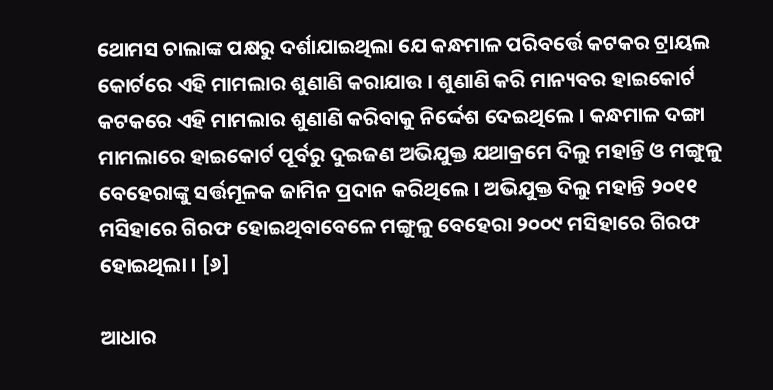ଥୋମସ ଚାଲାଙ୍କ ପକ୍ଷରୁ ଦର୍ଶାଯାଇଥିଲା ଯେ କନ୍ଧମାଳ ପରିବର୍ତ୍ତେ କଟକର ଟ୍ରାୟଲ କୋର୍ଟରେ ଏହି ମାମଲାର ଶୁଣାଣି କରାଯାଉ । ଶୁଣାଣି କରି ମାନ୍ୟବର ହାଇକୋର୍ଟ କଟକରେ ଏହି ମାମଲାର ଶୁଣାଣି କରିବାକୁ ନିର୍ଦ୍ଦେଶ ଦେଇଥିଲେ । କନ୍ଧମାଳ ଦଙ୍ଗା ମାମଲାରେ ହାଇକୋର୍ଟ ପୂର୍ବରୁ ଦୁଇଜଣ ଅଭିଯୁକ୍ତ ଯଥାକ୍ରମେ ଦିଲୁ ମହାନ୍ତି ଓ ମଙ୍ଗୁଳୁ ବେହେରାଙ୍କୁ ସର୍ତ୍ତମୂଳକ ଜାମିନ ପ୍ରଦାନ କରିଥିଲେ । ଅଭିଯୁକ୍ତ ଦିଲୁ ମହାନ୍ତି ୨୦୧୧ ମସିହାରେ ଗିରଫ ହୋଇଥିବାବେଳେ ମଙ୍ଗୁଳୁ ବେହେରା ୨୦୦୯ ମସିହାରେ ଗିରଫ ହୋଇଥିଲା । [୬]

ଆଧାର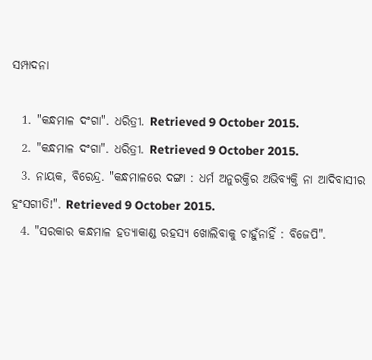ସମ୍ପାଦନା

  1. "କନ୍ଧମାଳ ଦଂଗା". ଧରିତ୍ରୀ. Retrieved 9 October 2015.
  2. "କନ୍ଧମାଳ ଦଂଗା". ଧରିତ୍ରୀ. Retrieved 9 October 2015.
  3. ନାୟକ, ବିରେନ୍ଦ୍ର. "କନ୍ଧମାଳରେ ଦଙ୍ଗା : ଧର୍ମ ଅନୁରକ୍ତିର ଅଭିବ୍ୟକ୍ତି ନା ଆଦିବାସୀର ହଂସଗୀତି!". Retrieved 9 October 2015.
  4. "ସରକାର କନ୍ଧମାଳ ହତ୍ୟାକାଣ୍ଡ ରହସ୍ୟ ଖୋଲିବାକୁ ଚାହୁଁନାହିଁ : ବିଜେପି".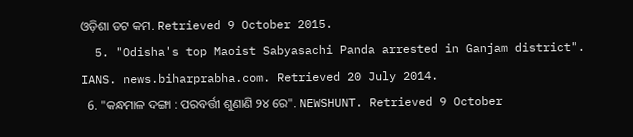ଓଡ଼ିଶା ଡଟ କମ. Retrieved 9 October 2015.
  5. "Odisha's top Maoist Sabyasachi Panda arrested in Ganjam district". IANS. news.biharprabha.com. Retrieved 20 July 2014.
  6. "କନ୍ଧମାଳ ଦଙ୍ଗା : ପରବର୍ତ୍ତୀ ଶୁଣାଣି ୨୪ ରେ". NEWSHUNT. Retrieved 9 October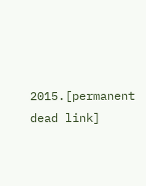2015.[permanent dead link]